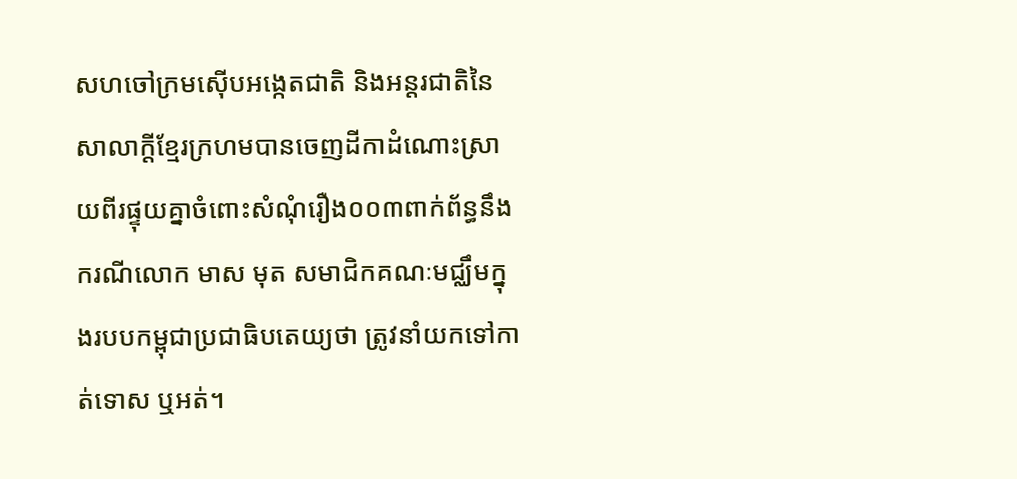សហចៅក្រមស៊ើបអង្កេតជាតិ និងអន្តរជាតិនៃសាលាក្តីខ្មែរក្រហមបានចេញដីកាដំណោះស្រាយពីរផ្ទុយគ្នាចំពោះសំណុំរឿង០០៣ពាក់ព័ន្ធនឹងករណីលោក មាស មុត សមាជិកគណៈមជ្ឈឹមក្នុងរបបកម្ពុជាប្រជាធិបតេយ្យថា ត្រូវនាំយកទៅកាត់ទោស ឬអត់។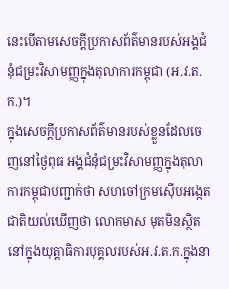នេះបើតាមសេចក្តីប្រកាសព័ត៌មានរបស់អង្គជំនុំជម្រះវិសាមញ្ញក្នុងតុលាការកម្ពុជា (អ.វ.ត.ក.)។
ក្នុងសេចក្តីប្រកាសព័ត៌មានរបស់ខ្លួនដែលចេញនៅថ្ងៃពុធ អង្គជំនុំជម្រះវិសាមញ្ញក្នុងតុលាការកម្ពុជាបញ្ជាក់ថា សហចៅក្រមស៊ើបអង្កេតជាតិយល់ឃើញថា លោកមាស មុតមិនស្ថិតនៅក្នុងយុត្តាធិការបុគ្គលរបស់អ.វ.ត.ក.ក្នុងនា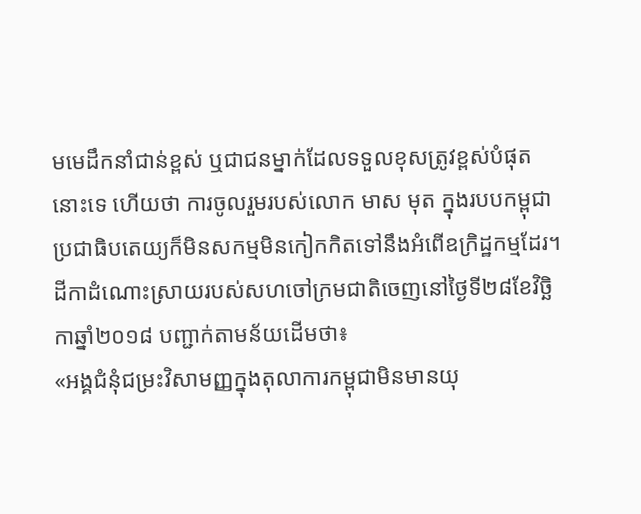មមេដឹកនាំជាន់ខ្ពស់ ឬជាជនម្នាក់ដែលទទួលខុសត្រូវខ្ពស់បំផុតនោះទេ ហើយថា ការចូលរួមរបស់លោក មាស មុត ក្នុងរបបកម្ពុជាប្រជាធិបតេយ្យក៏មិនសកម្មមិនកៀកកិតទៅនឹងអំពើឧក្រិដ្ឋកម្មដែរ។
ដីកាដំណោះស្រាយរបស់សហចៅក្រមជាតិចេញនៅថ្ងៃទី២៨ខែវិច្ឆិកាឆ្នាំ២០១៨ បញ្ជាក់តាមន័យដើមថា៖
«អង្គជំនុំជម្រះវិសាមញ្ញក្នុងតុលាការកម្ពុជាមិនមានយុ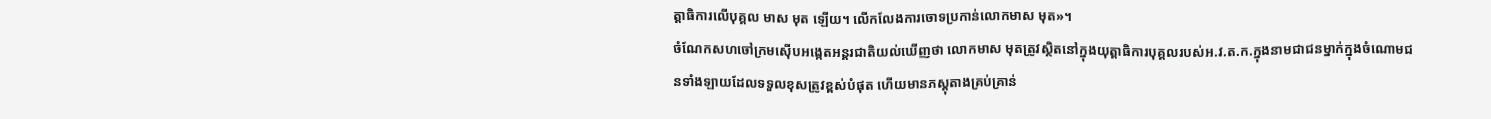ត្តាធិការលើបុគ្គល មាស មុត ឡើយ។ លើកលែងការចោទប្រកាន់លោកមាស មុត»។
ចំណែកសហចៅក្រមស៊ើបអង្កេតអន្តរជាតិយល់ឃើញថា លោកមាស មុតត្រូវស្ថិតនៅក្នុងយុត្តាធិការបុគ្គលរបស់អ.វ.ត.ក.ក្នុងនាមជាជនម្នាក់ក្នុងចំណោមជនទាំងឡាយដែលទទួលខុសត្រូវខ្ពស់បំផុត ហើយមានភស្តុតាងគ្រប់គ្រាន់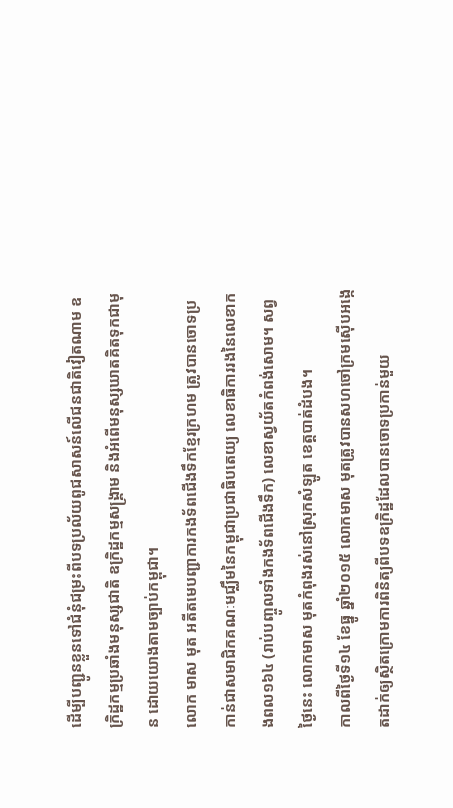ដើម្បីបញ្ជូនខ្លួនទៅជំនុំជម្រះពីបទប្រល័យពូជសាសន៍លើជនជាតិវៀតណាម ឧក្រិដ្ឋកម្មប្រឆាំងមនុស្សជាតិ ឧក្រិដ្ឋកម្មសង្គ្រាម និងអំពើមនុស្សឃាតគិតទុកជាមុន ដោយយោងតាមច្បាប់កម្ពុជា។
លោក មាស មុត អតីតមេបញ្ជាការកងទ័ពជើងទឹកខ្មែរក្រហម ត្រូវបានចោទប្រកាន់ជាសមាជិកគណៈមជ្ឈឹមនៃកម្ពុជាប្រជាធិបតេយ្យ លេខាធិការរងនៃលេខាកងពល១៦៤ (រាប់បញ្ចូលទាំងកងទ័ពជើងទឹក) លេខាស្វយ័តកំពង់សោម។ សព្វថ្ងៃនេះ លោកមាស មុតកំពុងរស់នៅស្រុកសំឡូត ខេត្តបាត់ដំបង។
កាលពីថ្ងៃទី១៤ ខែធ្នូ ឆ្នាំ២០១៥ លោកមាស មុតត្រូវបានសហចៅក្រមស៊ើបអង្កេតដាក់ឲ្យស្ថិតក្រោមការពិនិត្យពីបទឧក្រិដ្ឋដែលបានចោទប្រកាន់មួយ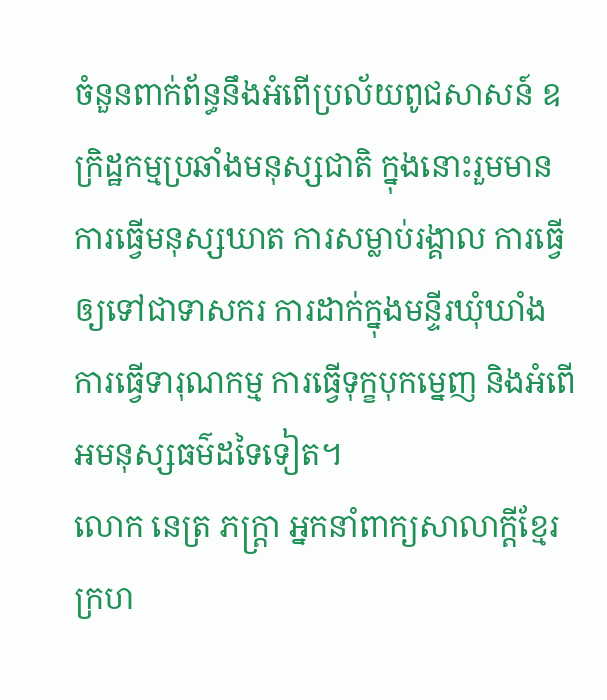ចំនួនពាក់ព័ន្ធនឹងអំពើប្រល័យពូជសាសន៍ ឧក្រិដ្ឋកម្មប្រឆាំងមនុស្សជាតិ ក្នុងនោះរួមមាន ការធ្វើមនុស្សឃាត ការសម្លាប់រង្គាល ការធ្វើឲ្យទៅជាទាសករ ការដាក់ក្នុងមន្ទីរឃុំឃាំង ការធ្វើទារុណកម្ម ការធ្វើទុក្ខបុកម្នេញ និងអំពើអមនុស្សធម៌ដទៃទៀត។
លោក នេត្រ ភក្រ្តា អ្នកនាំពាក្យសាលាក្តីខ្មែរក្រហ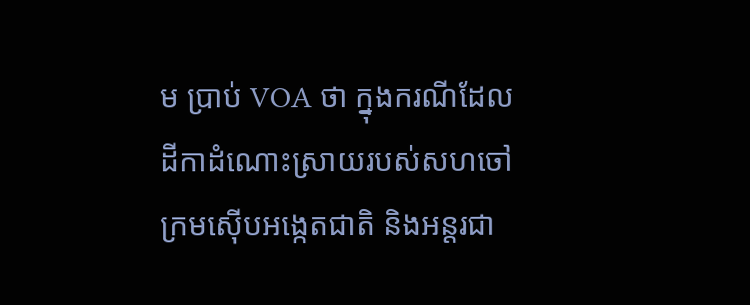ម ប្រាប់ VOA ថា ក្នុងករណីដែលដីកាដំណោះស្រាយរបស់សហចៅក្រមស៊ើបអង្កេតជាតិ និងអន្តរជា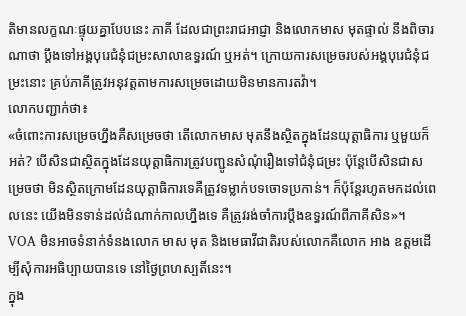តិមានលក្ខណៈផ្ទុយគ្នាបែបនេះ ភាគី ដែលជាព្រះរាជអាជ្ញា និងលោកមាស មុតផ្ទាល់ នឹងពិចារណាថា ប្តឹងទៅអង្គបុរេជំនុំជម្រះសាលាឧទ្ធរណ៍ ឬអត់។ ក្រោយការសម្រេចរបស់អង្គបុរេជំនុំជម្រះនោះ គ្រប់ភាគីត្រូវអនុវត្តតាមការសម្រេចដោយមិនមានការតវ៉ា។
លោកបញ្ជាក់ថា៖
«ចំពោះការសម្រេចហ្នឹងគឺសម្រេចថា តើលោកមាស មុតនឹងស្ថិតក្នុងដែនយុត្តាធិការ ឬមួយក៏អត់? បើសិនជាស្ថិតក្នុងដែនយុត្តាធិការត្រូវបញ្ជូនសំណុំរឿងទៅជំនុំជម្រះ ប៉ុន្តែបើសិនជាសម្រេចថា មិនស្ថិតក្រោមដែនយុត្តាធិការទេគឺត្រូវទម្លាក់បទចោទប្រកាន់។ ក៏ប៉ុន្តែរហូតមកដល់ពេលនេះ យើងមិនទាន់ដល់ដំណាក់កាលហ្នឹងទេ គឺត្រូវរង់ចាំការប្តឹងឧទ្ធរណ៍ពីភាគីសិន»។
VOA មិនអាចទំនាក់ទំនងលោក មាស មុត និងមេធាវីជាតិរបស់លោកគឺលោក អាង ឧត្តមដើម្បីសុំការអធិប្បាយបានទេ នៅថ្ងៃព្រហស្បតិ៍នេះ។
ក្នុង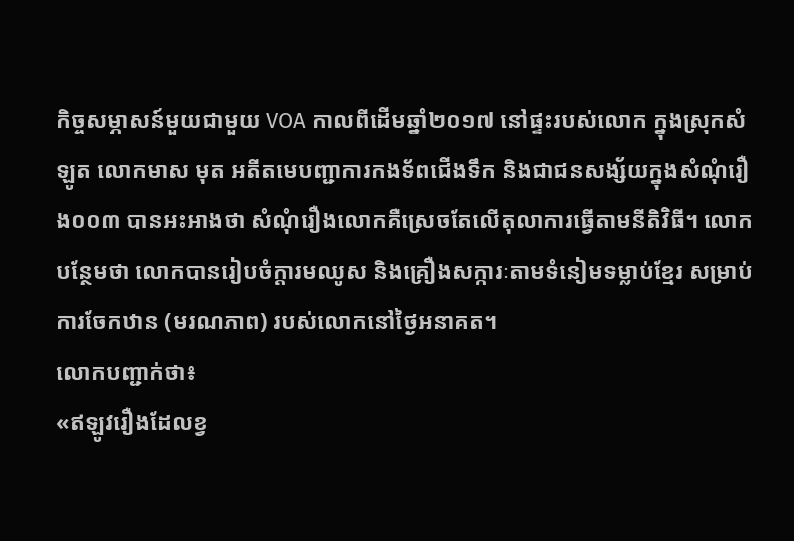កិច្ចសម្ភាសន៍មួយជាមួយ VOA កាលពីដើមឆ្នាំ២០១៧ នៅផ្ទះរបស់លោក ក្នុងស្រុកសំឡូត លោកមាស មុត អតីតមេបញ្ជាការកងទ័ពជើងទឹក និងជាជនសង្ស័យក្នុងសំណុំរឿង០០៣ បានអះអាងថា សំណុំរឿងលោកគឺស្រេចតែលើតុលាការធ្វើតាមនីតិវិធី។ លោកបន្ថែមថា លោកបានរៀបចំក្តារមឈូស និងគ្រឿងសក្ការៈតាមទំនៀមទម្លាប់ខ្មែរ សម្រាប់ការចែកឋាន (មរណភាព) របស់លោកនៅថ្ងៃអនាគត។
លោកបញ្ជាក់ថា៖
«ឥឡូវរឿងដែលខ្វ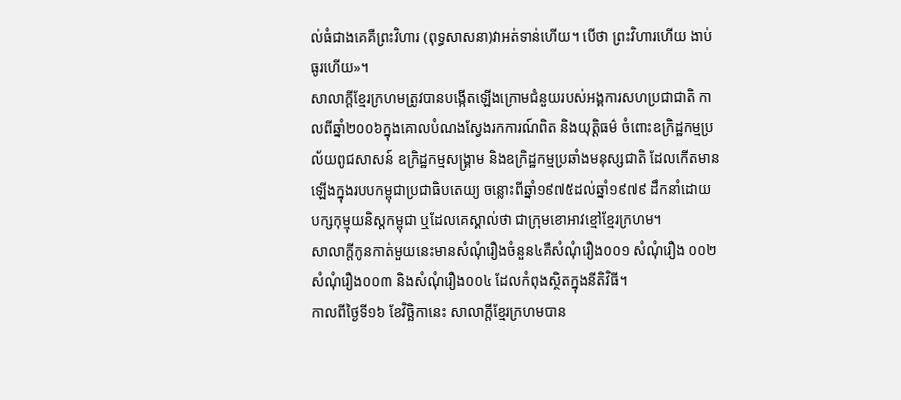ល់ធំជាងគេគឺព្រះវិហារ (ពុទ្ធសាសនា)វាអត់ទាន់ហើយ។ បើថា ព្រះវិហារហើយ ងាប់ធូរហើយ»។
សាលាក្តីខ្មែរក្រហមត្រូវបានបង្កើតឡើងក្រោមជំនួយរបស់អង្គការសហប្រជាជាតិ កាលពីឆ្នាំ២០០៦ក្នុងគោលបំណងស្វែងរកការណ៍ពិត និងយុត្តិធម៌ ចំពោះឧក្រិដ្ឋកម្មប្រល័យពូជសាសន៍ ឧក្រិដ្ឋកម្មសង្គ្រាម និងឧក្រិដ្ឋកម្មប្រឆាំងមនុស្សជាតិ ដែលកើតមានឡើងក្នុងរបបកម្ពុជាប្រជាធិបតេយ្យ ចន្លោះពីឆ្នាំ១៩៧៥ដល់ឆ្នាំ១៩៧៩ ដឹកនាំដោយបក្សកុម្មុយនិស្តកម្ពុជា ឬដែលគេស្គាល់ថា ជាក្រុមខោអាវខ្មៅខ្មែរក្រហម។
សាលាក្តីកូនកាត់មួយនេះមានសំណុំរឿងចំនួន៤គឺសំណុំរឿង០០១ សំណុំរឿង ០០២ សំណុំរឿង០០៣ និងសំណុំរឿង០០៤ ដែលកំពុងស្ថិតក្នុងនីតិវិធី។
កាលពីថ្ងៃទី១៦ ខែវិច្ឆិកានេះ សាលាក្តីខ្មែរក្រហមបាន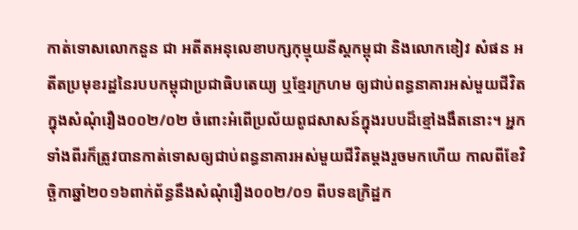កាត់ទោសលោកនួន ជា អតីតអនុលេខាបក្សកុម្មុយនីស្តកម្ពុជា និងលោកខៀវ សំផន អតីតប្រមុខរដ្ឋនៃរបបកម្ពុជាប្រជាធិបតេយ្យ ឬខ្មែរក្រហម ឲ្យជាប់ពន្ធនាគារអស់មួយជីវិត ក្នុងសំណុំរឿង០០២/០២ ចំពោះអំពើប្រល័យពូជសាសន៍ក្នុងរបបដ៏ខ្មៅងងឹតនោះ។ អ្នកទាំងពីរក៏ត្រូវបានកាត់ទោសឲ្យជាប់ពន្ធនាគារអស់មួយជីវិតម្តងរួចមកហើយ កាលពីខែវិច្ឆិកាឆ្នាំ២០១៦ពាក់ព័ន្ធនឹងសំណុំរឿង០០២/០១ ពីបទឧក្រិដ្ឋក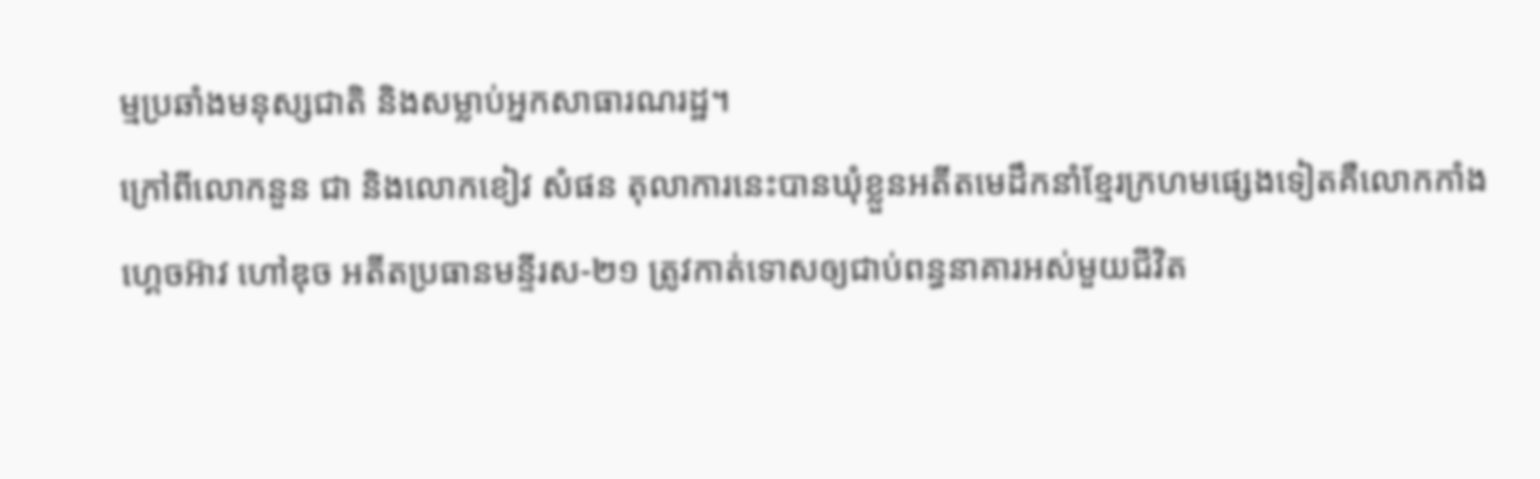ម្មប្រឆាំងមនុស្សជាតិ និងសម្លាប់អ្នកសាធារណរដ្ឋ។
ក្រៅពីលោកនួន ជា និងលោកខៀវ សំផន តុលាការនេះបានឃុំខ្លួនអតីតមេដឹកនាំខ្មែរក្រហមផ្សេងទៀតគឺលោកកាំង ហ្គេចអ៊ាវ ហៅឌុច អតីតប្រធានមន្ទីរស-២១ ត្រូវកាត់ទោសឲ្យជាប់ពន្ធនាគារអស់មួយជីវិត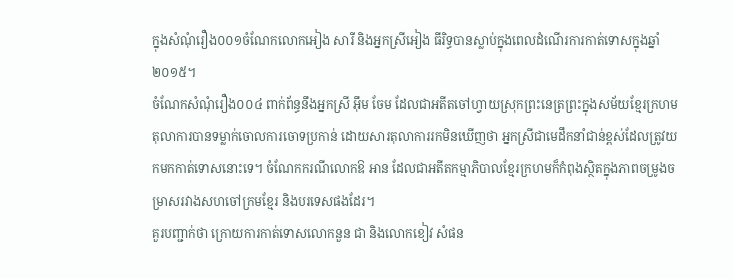ក្នុងសំណុំរឿង០០១ចំណែកលោកអៀង សារី និងអ្នកស្រីអៀង ធីរិទ្ធបានស្លាប់ក្នុងពេលដំណើរការកាត់ទោសក្នុងឆ្នាំ២០១៥។
ចំណែកសំណុំរឿង០០៤ ពាក់ព័ន្ធនឹងអ្នកស្រី អ៊ឹម ចែម ដែលជាអតីតចៅហ្វាយស្រុកព្រះនេត្រព្រះក្នុងសម័យខ្មែរក្រហម តុលាការបានទម្លាក់ចោលការចោទប្រកាន់ ដោយសារតុលាការរកមិនឃើញថា អ្នកស្រីជាមេដឹកនាំជាន់ខ្ពស់ដែលត្រូវយកមកកាត់ទោសនោះទេ។ ចំណែកករណីលោកឱ អាន ដែលជាអតីតកម្មាភិបាលខ្មែរក្រហមក៏កំពុងស្ថិតក្នុងភាពចម្រូងចម្រាសរវាងសហចៅក្រមខ្មែរ និងបរទេសផងដែរ។
គួរបញ្ជាក់ថា ក្រោយការកាត់ទោសលោកនួន ជា និងលោកខៀវ សំផន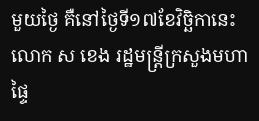មួយថ្ងៃ គឺនៅថ្ងៃទី១៧ខែវិច្ឆិកានេះ លោក ស ខេង រដ្ឋមន្រ្តីក្រសួងមហាផ្ទៃ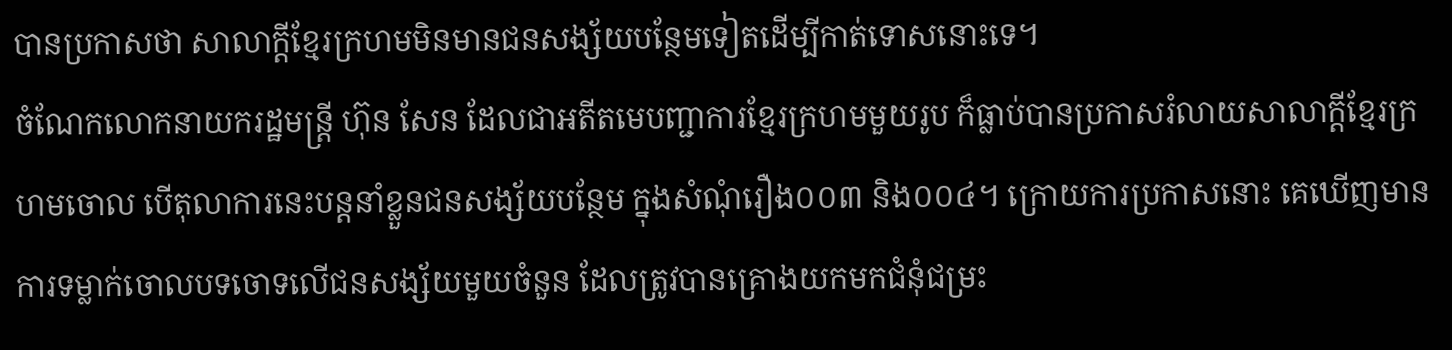បានប្រកាសថា សាលាក្តីខ្មែរក្រហមមិនមានជនសង្ស័យបន្ថែមទៀតដើម្បីកាត់ទោសនោះទេ។
ចំណែកលោកនាយករដ្ឋមន្ត្រី ហ៊ុន សែន ដែលជាអតីតមេបញ្ជាការខ្មែរក្រហមមួយរូប ក៏ធ្លាប់បានប្រកាសរំលាយសាលាក្តីខ្មែរក្រហមចោល បើតុលាការនេះបន្តនាំខ្លួនជនសង្ស័យបន្ថែម ក្នុងសំណុំរឿង០០៣ និង០០៤។ ក្រោយការប្រកាសនោះ គេឃើញមានការទម្លាក់ចោលបទចោទលើជនសង្ស័យមួយចំនួន ដែលត្រូវបានគ្រោងយកមកជំនុំជម្រះ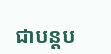ជាបន្តប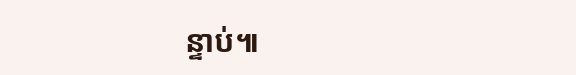ន្ទាប់៕